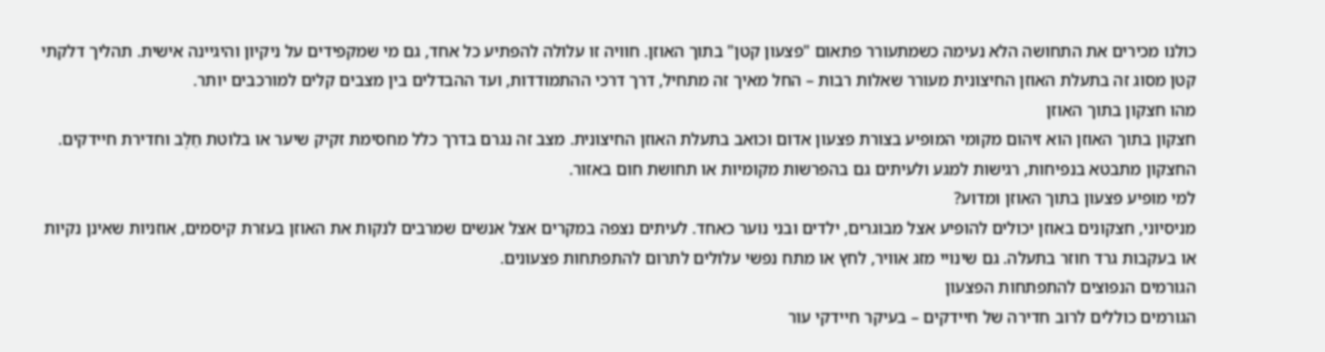כולנו מכירים את התחושה הלא נעימה כשמתעורר פתאום "פצעון קטן" בתוך האוזן. חוויה זו עלולה להפתיע כל אחד, גם מי שמקפידים על ניקיון והיגיינה אישית. תהליך דלקתי קטן מסוג זה בתעלת האוזן החיצונית מעורר שאלות רבות – החל מאיך זה מתחיל, דרך דרכי ההתמודדות, ועד ההבדלים בין מצבים קלים למורכבים יותר.
מהו חצקון בתוך האוזן
חצקון בתוך האוזן הוא זיהום מקומי המופיע בצורת פצעון אדום וכואב בתעלת האוזן החיצונית. מצב זה נגרם בדרך כלל מחסימת זקיק שיער או בלוטת חֵלֶב וחדירת חיידקים. החצקון מתבטא בנפיחות, רגישות למגע ולעיתים גם בהפרשות מקומיות או תחושת חום באזור.
למי מופיע פצעון בתוך האוזן ומדוע?
מניסיוני, חצקונים באוזן יכולים להופיע אצל מבוגרים, ילדים ובני נוער כאחד. לעיתים נצפה במקרים אצל אנשים שמרבים לנקות את האוזן בעזרת קיסמים, אוזניות שאינן נקיות או בעקבות גרד חוזר בתעלה. גם שינויי מזג אוויר, לחץ או מתח נפשי עלולים לתרום להתפתחות פצעונים.
הגורמים הנפוצים להתפתחות הפצעון
הגורמים כוללים לרוב חדירה של חיידקים – בעיקר חיידקי עור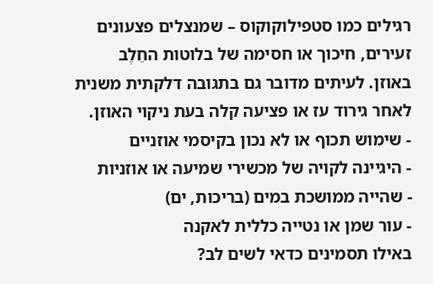רגילים כמו סטפילוקוקוס – שמנצלים פצעונים זעירים, חיכוך או חסימה של בלוטות החֵלֶב באוזן. לעיתים מדובר גם בתגובה דלקתית משנית לאחר גירוד עז או פציעה קלה בעת ניקוי האוזן.
- שימוש תכוף או לא נכון בקיסמי אוזניים
- היגיינה לקויה של מכשירי שמיעה או אוזניות
- שהייה ממושכת במים (בריכות, ים)
- עור שמן או נטייה כללית לאקנה
באילו תסמינים כדאי לשים לב?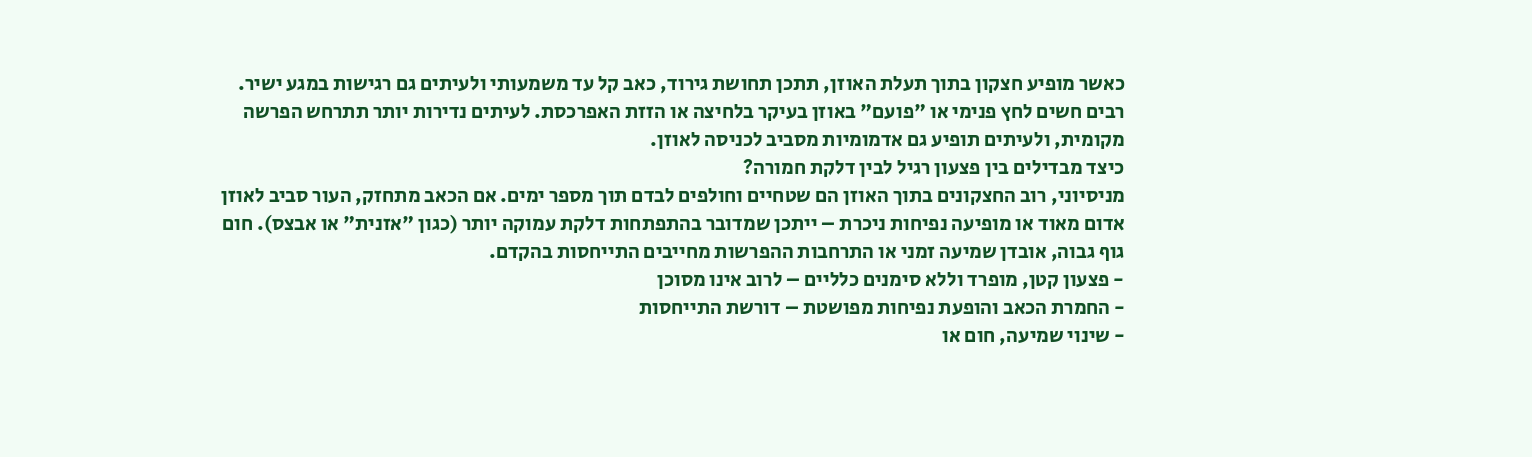כאשר מופיע חצקון בתוך תעלת האוזן, תתכן תחושת גירוד, כאב קל עד משמעותי ולעיתים גם רגישות במגע ישיר. רבים חשים לחץ פנימי או "פועם" באוזן בעיקר בלחיצה או הזזת האפרכסת. לעיתים נדירות יותר תתרחש הפרשה מקומית, ולעיתים תופיע גם אדמומיות מסביב לכניסה לאוזן.
כיצד מבדילים בין פצעון רגיל לבין דלקת חמורה?
מניסיוני, רוב החצקונים בתוך האוזן הם שטחיים וחולפים לבדם תוך מספר ימים. אם הכאב מתחזק, העור סביב לאוזן אדום מאוד או מופיעה נפיחות ניכרת – ייתכן שמדובר בהתפתחות דלקת עמוקה יותר (כגון "אזנית" או אבצס). חום גוף גבוה, אובדן שמיעה זמני או התרחבות ההפרשות מחייבים התייחסות בהקדם.
- פצעון קטן, מופרד וללא סימנים כלליים – לרוב אינו מסוכן
- החמרת הכאב והופעת נפיחות מפושטת – דורשת התייחסות
- שינוי שמיעה, חום או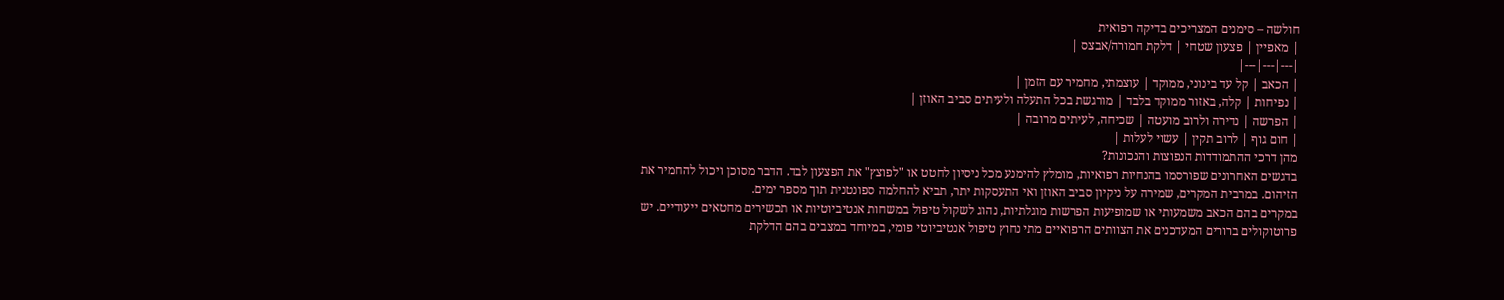חולשה – סימנים המצריכים בדיקה רפואית
| מאפיין | פצעון שטחי | דלקת חמורה/אבצס |
|---|---|---|
| הכאב | קל עד בינוני, ממוקד | עוצמתי, מחמיר עם הזמן |
| נפיחות | קלה, באזור ממוקד בלבד | מורגשת בכל התעלה ולעיתים סביב האוזן |
| הפרשה | נדירה ולרוב מועטה | שכיחה, לעיתים מרובה |
| חום גוף | לרוב תקין | עשוי לעלות |
מהן דרכי ההתמודדות הנפוצות והנכונות?
בדגשים האחרונים שפורסמו בהנחיות רפואיות, מומלץ להימנע מכל ניסיון לחטט או "לפוצץ" את הפצעון לבד. הדבר מסוכן ויכול להחמיר את הזיהום. במרבית המקרים, שמירה על ניקיון סביב האוזן ואי התעסקות יתר, תביא להחלמה ספונטנית תוך מספר ימים.
במקרים בהם הכאב משמעותי או שמופיעות הפרשות מוגלתיות, נהוג לשקול טיפול במשחות אנטיביוטיות או תכשירים מחטאים ייעודיים. יש פרוטוקולים ברורים המעדכנים את הצוותים הרפואיים מתי נחוץ טיפול אנטיביוטי פומי, במיוחד במצבים בהם הדלקת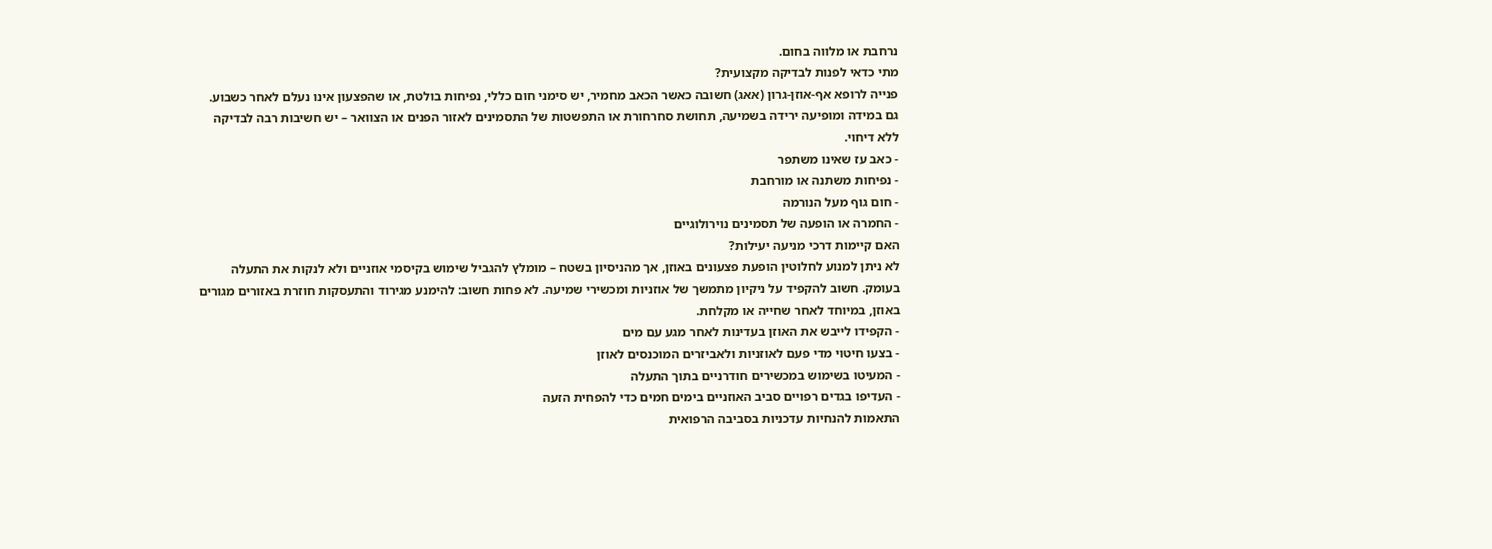נרחבת או מלווה בחום.
מתי כדאי לפנות לבדיקה מקצועית?
פנייה לרופא אף-אוזן-גרון (אאג) חשובה כאשר הכאב מחמיר, יש סימני חום כללי, נפיחות בולטת, או שהפצעון אינו נעלם לאחר כשבוע. גם במידה ומופיעה ירידה בשמיעה, תחושת סחרחורת או התפשטות של התסמינים לאזור הפנים או הצוואר – יש חשיבות רבה לבדיקה ללא דיחוי.
- כאב עז שאינו משתפר
- נפיחות משתנה או מורחבת
- חום גוף מעל הנורמה
- החמרה או הופעה של תסמינים נוירולוגיים
האם קיימות דרכי מניעה יעילות?
לא ניתן למנוע לחלוטין הופעת פצעונים באוזן, אך מהניסיון בשטח – מומלץ להגביל שימוש בקיסמי אוזניים ולא לנקות את התעלה בעומק. חשוב להקפיד על ניקיון מתמשך של אוזניות ומכשירי שמיעה. לא פחות חשוב: להימנע מגירוד והתעסקות חוזרת באזורים מגורים באוזן, במיוחד לאחר שחייה או מקלחת.
- הקפידו לייבש את האוזן בעדינות לאחר מגע עם מים
- בצעו חיטוי מדי פעם לאוזניות ולאביזרים המוכנסים לאוזן
- המעיטו בשימוש במכשירים חודרניים בתוך התעלה
- העדיפו בגדים רפויים סביב האוזניים בימים חמים כדי להפחית הזעה
התאמות להנחיות עדכניות בסביבה הרפואית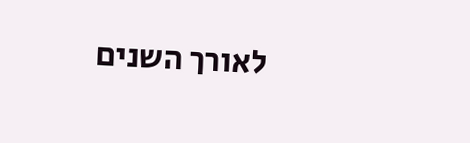לאורך השנים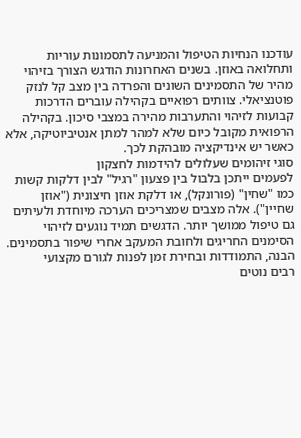עודכנו הנחיות הטיפול והמניעה לתסמונות עוריות ותחלואה באוזן. בשנים האחרונות הודגש הצורך בזיהוי מהיר של התסמינים השונים והפרדה בין מצב קל לנזק פוטנציאלי. צוותים רפואיים בקהילה עוברים הדרכות קבועות לזיהוי והתערבות מהירה במצבי סיכון. בקהילה הרפואית מקובל כיום שלא למהר למתן אנטיביוטיקה, אלא כאשר יש אינדיקציה מובהקת לכך.
סוגי זיהומים שעלולים להידמות לחצקון
לפעמים ייתכן בלבול בין פצעון "רגיל" לבין דלקות קשות כמו "שחין" (פורונקל), או דלקת אוזן חיצונית ("אוזן שחיין"). אלה מצבים שמצריכים הערכה מיוחדת ולעיתים גם טיפול ממושך יותר. הדגשים תמיד נוגעים לזיהוי הסימנים החריגים ולחובת המעקב אחרי שיפור בתסמינים.
הבנה, התמודדות ובחירת זמן לפנות לגורם מקצועי
רבים נוטים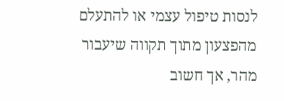לנסות טיפול עצמי או להתעלם מהפצעון מתוך תקווה שיעבור מהר, אך חשוב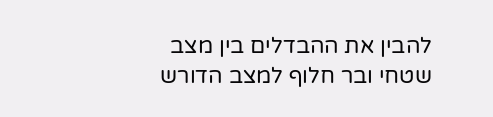להבין את ההבדלים בין מצב שטחי ובר חלוף למצב הדורש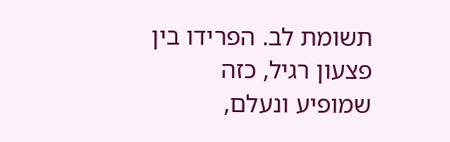תשומת לב. הפרידו בין פצעון רגיל, כזה שמופיע ונעלם,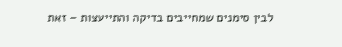לבין סימנים שמחייבים בדיקה והתייעצות – זאת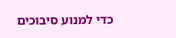כדי למנוע סיבוכים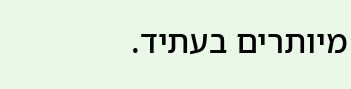מיותרים בעתיד.